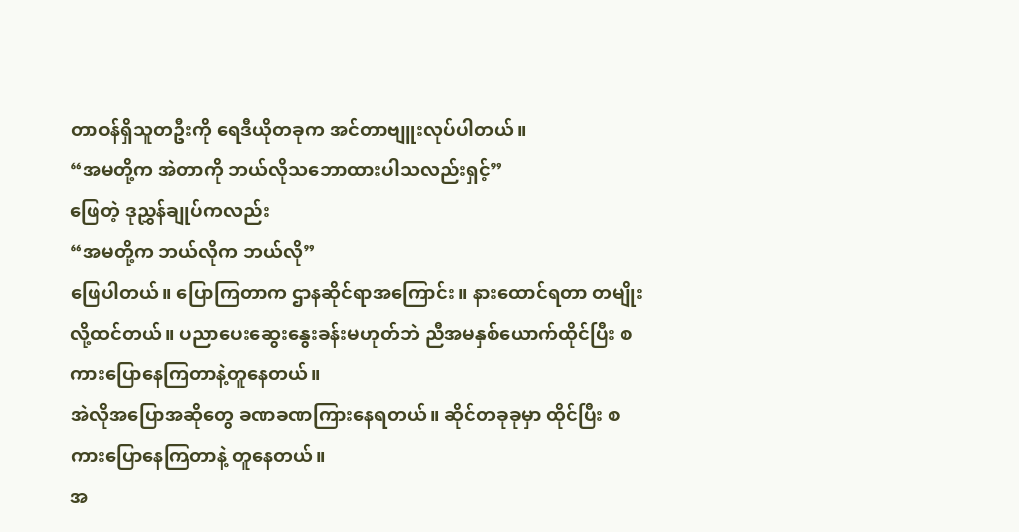တာဝန်ရှိသူတဦးကို ရေဒီယိုတခုက အင်တာဗျူးလုပ်ပါတယ်။
“အမတို့က အဲတာကို ဘယ်လိုသဘောထားပါသလည်းရှင့်”
ဖြေတဲ့ ဒုညွှန်ချုပ်ကလည်း
“အမတို့က ဘယ်လိုက ဘယ်လို”
ဖြေပါတယ်။ ပြောကြတာက ဌာနဆိုင်ရာအကြောင်း။ နားထောင်ရတာ တမျိုးလို့ထင်တယ်။ ပညာပေးဆွေးနွေးခန်းမဟုတ်ဘဲ ညီအမနှစ်ယောက်ထိုင်ပြီး စကားပြောနေကြတာနဲ့တူနေတယ်။
အဲလိုအပြောအဆိုတွေ ခဏခဏကြားနေရတယ်။ ဆိုင်တခုခုမှာ ထိုင်ပြီး စကားပြောနေကြတာနဲ့ တူနေတယ်။
အ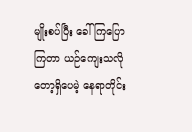မျိုးစပ်ပြီး ခေါ်ကြပြောကြတာ ယဉ်ကျေးသလိုတော့ရှိပေမဲ့ နေရာတိုင်း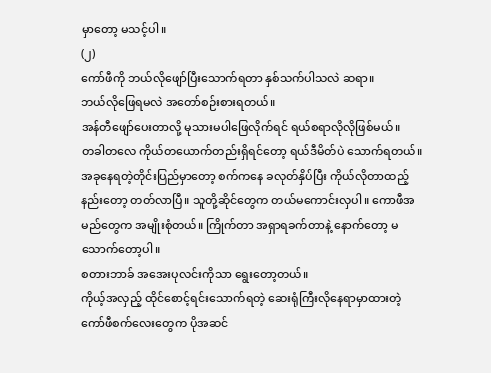မှာတော့ မသင့်ပါ။
(၂)
ကော်ဖီကို ဘယ်လိုဖျော်ပြီးသောက်ရတာ နှစ်သက်ပါသလဲ ဆရာ။
ဘယ်လိုဖြေရမလဲ အတော်စဉ်းစားရတယ်။
အန်တီဖျော်ပေးတာလို့ မုသားမပါဖြေလိုက်ရင် ရယ်စရာလိုလိုဖြစ်မယ်။
တခါတလေ ကိုယ်တယောက်တည်းရှိရင်တော့ ရယ်ဒီမိတ်ပဲ သောက်ရတယ်။
အခုနေရတဲ့တိုင်းပြည်မှာတော့ စက်ကနေ ခလုတ်နှိပ်ပြီး ကိုယ်လိုတာထည့်နည်းတော့ တတ်လာပြီ။ သူတို့ဆိုင်တွေက တယ်မကောင်းလှပါ။ ကောဖီအမည်တွေက အမျိုးစုံတယ်။ ကြိုက်တာ အရှာရခက်တာနဲ့ နောက်တော့ မသောက်တော့ပါ။
စတားဘာခ် အအေးပုလင်းကိုသာ ရွေးတော့တယ်။
ကိုယ့်အလှည့် ထိုင်စောင့်ရင်းသောက်ရတဲ့ ဆေးရုံကြီးလိုနေရာမှာထားတဲ့ ကော်ဖီစက်လေးတွေက ပိုအဆင်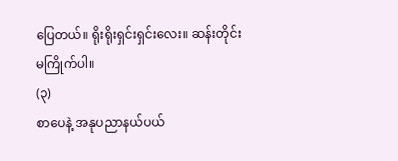ပြေတယ်။ ရိုးရိုးရှင်းရှင်းလေး။ ဆန်းတိုင်း မကြိုက်ပါ။
(၃)
စာပေနဲ့ အနုပညာနယ်ပယ်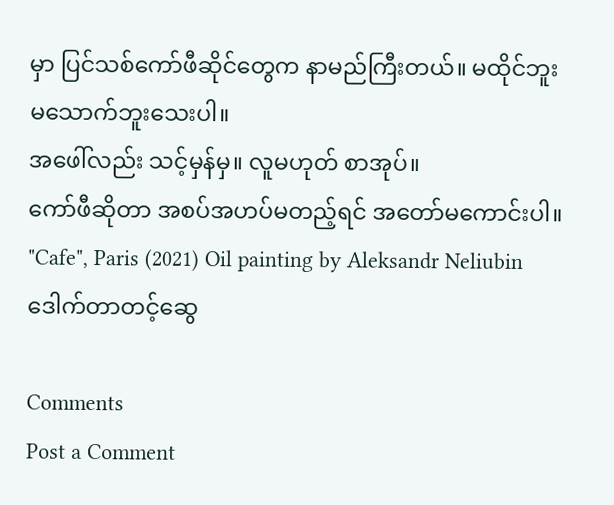မှာ ပြင်သစ်ကော်ဖီဆိုင်တွေက နာမည်ကြီးတယ်။ မထိုင်ဘူး မသောက်ဘူးသေးပါ။
အဖေါ်လည်း သင့်မှန်မှ။ လူမဟုတ် စာအုပ်။
ကော်ဖီဆိုတာ အစပ်အဟပ်မတည့်ရင် အတော်မကောင်းပါ။
"Cafe", Paris (2021) Oil painting by Aleksandr Neliubin
ဒေါက်တာတင့်ဆွေ

Comments
Post a Comment